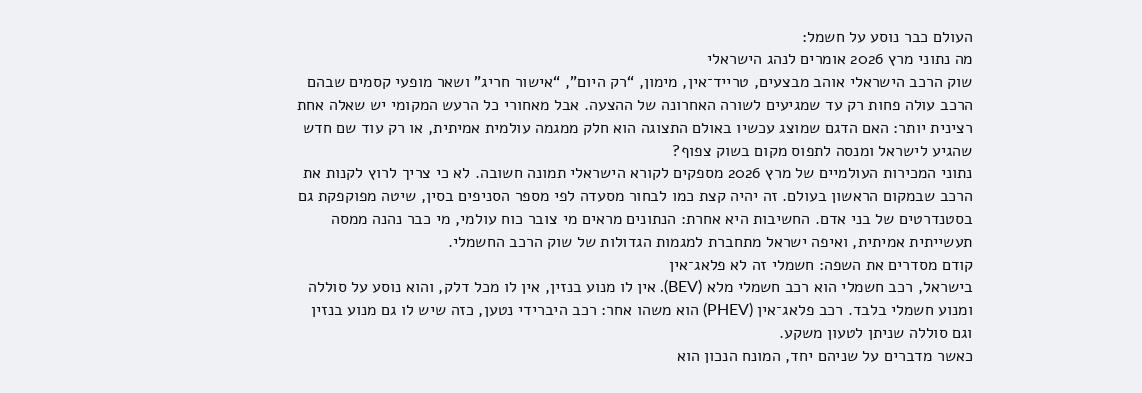העולם כבר נוסע על חשמל:
מה נתוני מרץ 2026 אומרים לנהג הישראלי
שוק הרכב הישראלי אוהב מבצעים, טרייד־אין, מימון, “רק היום”, “אישור חריג” ושאר מופעי קסמים שבהם הרכב עולה פחות רק עד שמגיעים לשורה האחרונה של ההצעה. אבל מאחורי כל הרעש המקומי יש שאלה אחת רצינית יותר: האם הדגם שמוצג עכשיו באולם התצוגה הוא חלק ממגמה עולמית אמיתית, או רק עוד שם חדש שהגיע לישראל ומנסה לתפוס מקום בשוק צפוף?
נתוני המכירות העולמיים של מרץ 2026 מספקים לקורא הישראלי תמונה חשובה. לא כי צריך לרוץ לקנות את הרכב שבמקום הראשון בעולם. זה יהיה קצת כמו לבחור מסעדה לפי מספר הסניפים בסין, שיטה מפוקפקת גם בסטנדרטים של בני אדם. החשיבות היא אחרת: הנתונים מראים מי צובר כוח עולמי, מי כבר נהנה ממסה תעשייתית אמיתית, ואיפה ישראל מתחברת למגמות הגדולות של שוק הרכב החשמלי.
קודם מסדרים את השפה: חשמלי זה לא פלאג־אין
בישראל, רכב חשמלי הוא רכב חשמלי מלא (BEV). אין לו מנוע בנזין, אין לו מכל דלק, והוא נוסע על סוללה ומנוע חשמלי בלבד. רכב פלאג־אין (PHEV) הוא משהו אחר: רכב היברידי נטען, כזה שיש לו גם מנוע בנזין וגם סוללה שניתן לטעון משקע.
כאשר מדברים על שניהם יחד, המונח הנכון הוא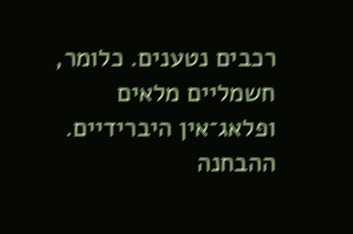רכבים נטענים. כלומר, חשמליים מלאים ופלאג־אין היברידיים. ההבחנה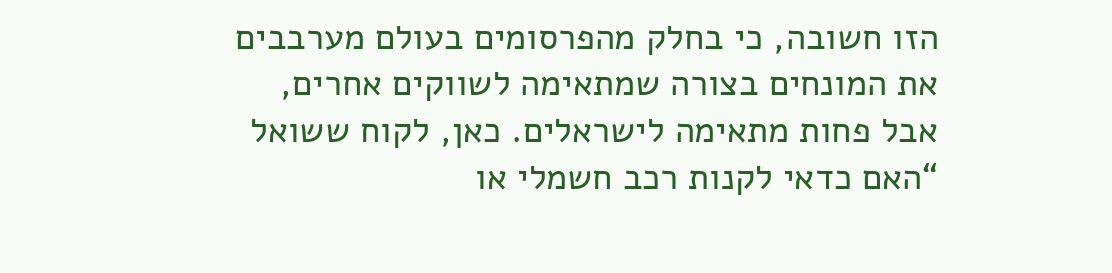הזו חשובה, כי בחלק מהפרסומים בעולם מערבבים את המונחים בצורה שמתאימה לשווקים אחרים, אבל פחות מתאימה לישראלים. כאן, לקוח ששואל “האם כדאי לקנות רכב חשמלי או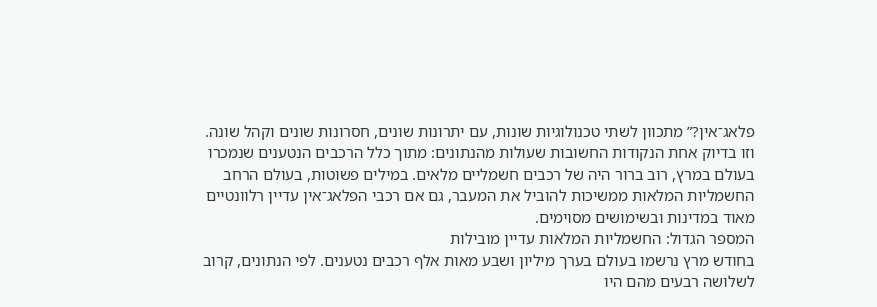פלאג־אין?” מתכוון לשתי טכנולוגיות שונות, עם יתרונות שונים, חסרונות שונים וקהל שונה.
וזו בדיוק אחת הנקודות החשובות שעולות מהנתונים: מתוך כלל הרכבים הנטענים שנמכרו בעולם במרץ, רוב ברור היה של רכבים חשמליים מלאים. במילים פשוטות, בעולם הרחב החשמליות המלאות ממשיכות להוביל את המעבר, גם אם רכבי הפלאג־אין עדיין רלוונטיים מאוד במדינות ובשימושים מסוימים.
המספר הגדול: החשמליות המלאות עדיין מובילות
בחודש מרץ נרשמו בעולם בערך מיליון ושבע מאות אלף רכבים נטענים. לפי הנתונים, קרוב לשלושה רבעים מהם היו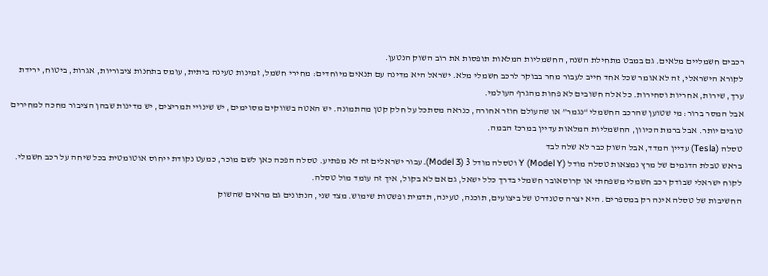רכבים חשמליים מלאים. גם במבט מתחילת השנה, החשמליות המלאות תופסות את רוב השוק הנטען.
לקורא הישראלי, זה לא אומר שכל אחד חייב לעבור מחר בבוקר לרכב חשמלי מלא. ישראל היא מדינה עם תנאים מיוחדים: מחירי חשמל, זמינות טעינה ביתית, עומס בתחנות ציבוריות, אגרות, ביטוח, ירידת ערך, שירות, אחריות וסחירות. כל אלה חשובים לא פחות מהגרף העולמי.
אבל המסר ברור: מי שטוען שהרכב החשמלי “נגמר” או שהעולם חוזר אחורה, כנראה מסתכל על חלק קטן מהתמונה. יש האטה בשווקים מסוימים, יש שינויי תמריצים, יש מדינות שבהן הציבור מחכה למחירים טובים יותר. אבל ברמת הכיוון, החשמליות המלאות עדיין במרכז הבמה.
טסלה (Tesla) עדיין המדד, אבל השוק כבר לא שלה לבד
בראש טבלת הדגמים של מרץ נמצאות טסלה מודל Y (Model Y) וטסלה מודל 3 (Model 3). עבור ישראלים זה לא מפתיע. טסלה הפכה כאן לשם מוכר, כמעט נקודת ייחוס אוטומטית בכל שיחה על רכב חשמלי. לקוח ישראלי שבודק רכב חשמלי משפחתי או קרוסאובר חשמלי בדרך כלל ישאל, גם אם לא בקול, איך זה עומד מול טסלה.
החשיבות של טסלה אינה רק במספרים. היא יצרה סטנדרט של ביצועים, תוכנה, טעינה, תדמית ופשטות שימוש. מצד שני, הנתונים גם מראים שהשוק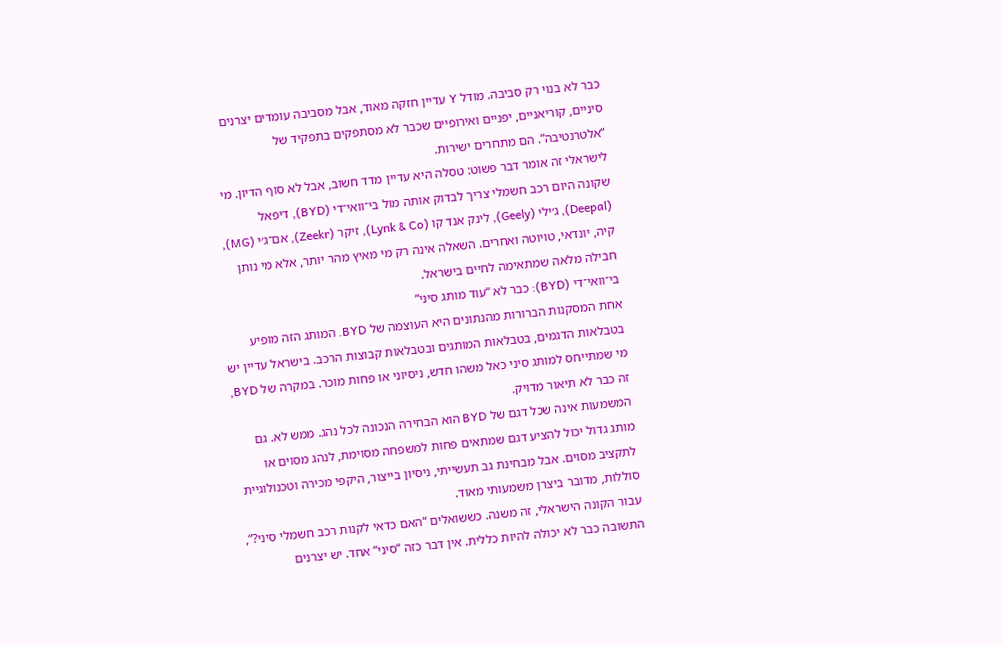כבר לא בנוי רק סביבה. מודל Y עדיין חזקה מאוד, אבל מסביבה עומדים יצרנים סיניים, קוריאניים, יפניים ואירופיים שכבר לא מסתפקים בתפקיד של “אלטרנטיבה”. הם מתחרים ישירות.
לישראלי זה אומר דבר פשוט: טסלה היא עדיין מדד חשוב, אבל לא סוף הדיון. מי שקונה היום רכב חשמלי צריך לבדוק אותה מול בי־וואי־די (BYD), דיפאל (Deepal), ג׳ילי (Geely), לינק אנד קו (Lynk & Co), זיקר (Zeekr), אם־ג׳י (MG), קיה, יונדאי, טויוטה ואחרים. השאלה אינה רק מי מאיץ מהר יותר, אלא מי נותן חבילה מלאה שמתאימה לחיים בישראל.
בי־וואי־די (BYD): כבר לא “עוד מותג סיני”
אחת המסקנות הברורות מהנתונים היא העוצמה של BYD. המותג הזה מופיע בטבלאות הדגמים, בטבלאות המותגים ובטבלאות קבוצות הרכב. בישראל עדיין יש מי שמתייחס למותג סיני כאל משהו חדש, ניסיוני או פחות מוכר. במקרה של BYD, זה כבר לא תיאור מדויק.
המשמעות אינה שכל דגם של BYD הוא הבחירה הנכונה לכל נהג. ממש לא. גם מותג גדול יכול להציע דגם שמתאים פחות למשפחה מסוימת, לנהג מסוים או לתקציב מסוים. אבל מבחינת גב תעשייתי, ניסיון בייצור, היקפי מכירה וטכנולוגיית סוללות, מדובר ביצרן משמעותי מאוד.
עבור הקונה הישראלי, זה משנה. כששואלים “האם כדאי לקנות רכב חשמלי סיני?”, התשובה כבר לא יכולה להיות כללית. אין דבר כזה “סיני” אחד. יש יצרנים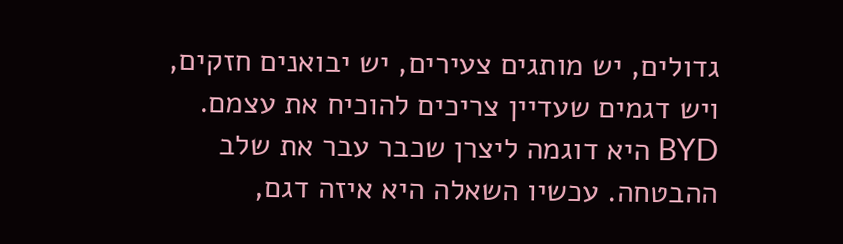גדולים, יש מותגים צעירים, יש יבואנים חזקים, ויש דגמים שעדיין צריכים להוכיח את עצמם. BYD היא דוגמה ליצרן שכבר עבר את שלב ההבטחה. עכשיו השאלה היא איזה דגם,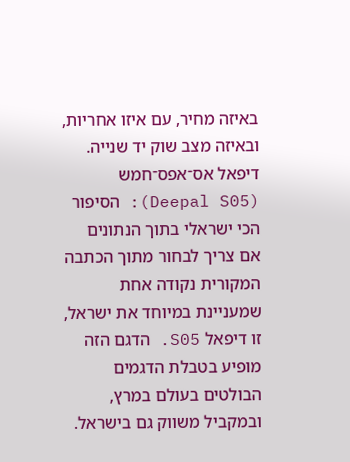באיזה מחיר, עם איזו אחריות, ובאיזה מצב שוק יד שנייה.
דיפאל אס־אפס־חמש (Deepal S05): הסיפור הכי ישראלי בתוך הנתונים
אם צריך לבחור מתוך הכתבה המקורית נקודה אחת שמעניינת במיוחד את ישראל, זו דיפאל S05. הדגם הזה מופיע בטבלת הדגמים הבולטים בעולם במרץ, ובמקביל משווק גם בישראל.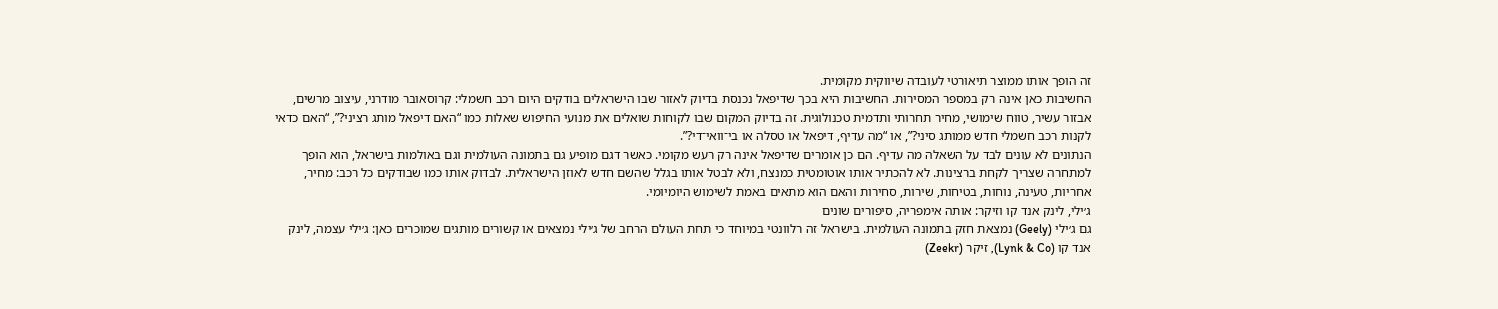זה הופך אותו ממוצר תיאורטי לעובדה שיווקית מקומית.
החשיבות כאן אינה רק במספר המסירות. החשיבות היא בכך שדיפאל נכנסת בדיוק לאזור שבו הישראלים בודקים היום רכב חשמלי: קרוסאובר מודרני, עיצוב מרשים, אבזור עשיר, טווח שימושי, מחיר תחרותי ותדמית טכנולוגית. זה בדיוק המקום שבו לקוחות שואלים את מנועי החיפוש שאלות כמו “האם דיפאל מותג רציני?”, “האם כדאי לקנות רכב חשמלי חדש ממותג סיני?”, או “מה עדיף, דיפאל או טסלה או בי־וואי־די?”.
הנתונים לא עונים לבד על השאלה מה עדיף. הם כן אומרים שדיפאל אינה רק רעש מקומי. כאשר דגם מופיע גם בתמונה העולמית וגם באולמות בישראל, הוא הופך למתחרה שצריך לקחת ברצינות. לא להכתיר אותו אוטומטית כמנצח, ולא לבטל אותו בגלל שהשם חדש לאוזן הישראלית. לבדוק אותו כמו שבודקים כל רכב: מחיר, אחריות, טעינה, נוחות, בטיחות, שירות, סחירות והאם הוא מתאים באמת לשימוש היומיומי.
ג׳ילי, לינק אנד קו וזיקר: אותה אימפריה, סיפורים שונים
גם ג׳ילי (Geely) נמצאת חזק בתמונה העולמית. בישראל זה רלוונטי במיוחד כי תחת העולם הרחב של ג׳ילי נמצאים או קשורים מותגים שמוכרים כאן: ג׳ילי עצמה, לינק אנד קו (Lynk & Co), זיקר (Zeekr)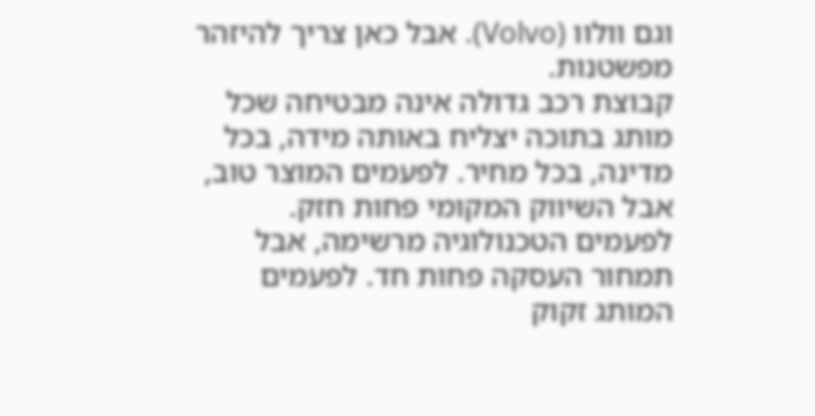וגם וולוו (Volvo). אבל כאן צריך להיזהר מפשטנות.
קבוצת רכב גדולה אינה מבטיחה שכל מותג בתוכה יצליח באותה מידה, בכל מדינה, בכל מחיר. לפעמים המוצר טוב, אבל השיווק המקומי פחות חזק. לפעמים הטכנולוגיה מרשימה, אבל תמחור העסקה פחות חד. לפעמים המותג זקוק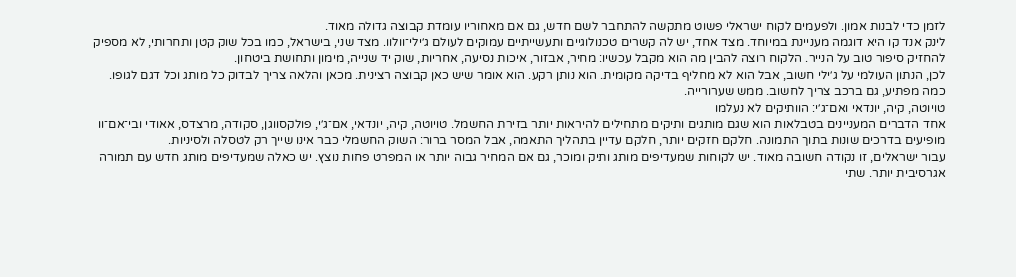לזמן כדי לבנות אמון. ולפעמים לקוח ישראלי פשוט מתקשה להתחבר לשם חדש, גם אם מאחוריו עומדת קבוצה גדולה מאוד.
לינק אנד קו היא דוגמה מעניינת במיוחד. מצד אחד, יש לה קשרים טכנולוגיים ותעשייתיים עמוקים לעולם ג׳ילי־וולוו. מצד שני, בישראל, כמו בכל שוק קטן ותחרותי, לא מספיק להחזיק סיפור טוב על הנייר. הלקוח רוצה להבין מה הוא מקבל עכשיו: מחיר, אבזור, איכות נסיעה, אחריות, שוק יד שנייה, מימון ותחושת ביטחון.
לכן, הנתון העולמי על ג׳ילי חשוב, אבל הוא לא מחליף בדיקה מקומית. הוא נותן רקע. הוא אומר שיש כאן קבוצה רצינית. מכאן והלאה צריך לבדוק כל מותג וכל דגם לגופו. כמה מפתיע, גם ברכב צריך לחשוב. ממש שערורייה.
טויוטה, קיה, יונדאי ואם־ג׳י: הוותיקים לא נעלמו
אחד הדברים המעניינים בטבלאות הוא שגם מותגים ותיקים מתחילים להיראות יותר בזירת החשמל. טויוטה, קיה, יונדאי, אם־ג׳י, פולקסווגן, סקודה, מרצדס, אאודי ובי־אם־וו מופיעים בדרכים שונות בתוך התמונה. חלקם חזקים יותר, חלקם עדיין בתהליך התאמה, אבל המסר ברור: השוק החשמלי כבר אינו שייך רק לטסלה ולסיניות.
עבור ישראלים, זו נקודה חשובה מאוד. יש לקוחות שמעדיפים מותג ותיק ומוכר, גם אם המחיר גבוה יותר או המפרט פחות נוצץ. יש כאלה שמעדיפים מותג חדש עם תמורה אגרסיבית יותר. שתי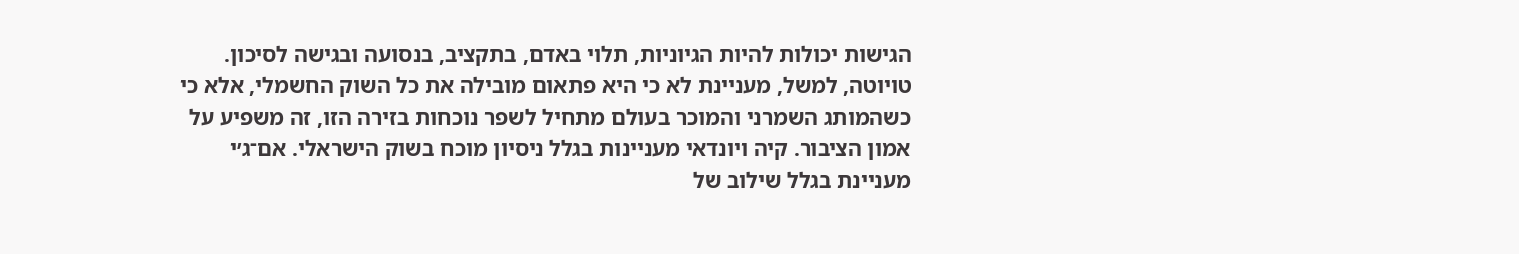הגישות יכולות להיות הגיוניות, תלוי באדם, בתקציב, בנסועה ובגישה לסיכון.
טויוטה, למשל, מעניינת לא כי היא פתאום מובילה את כל השוק החשמלי, אלא כי כשהמותג השמרני והמוכר בעולם מתחיל לשפר נוכחות בזירה הזו, זה משפיע על אמון הציבור. קיה ויונדאי מעניינות בגלל ניסיון מוכח בשוק הישראלי. אם־ג׳י מעניינת בגלל שילוב של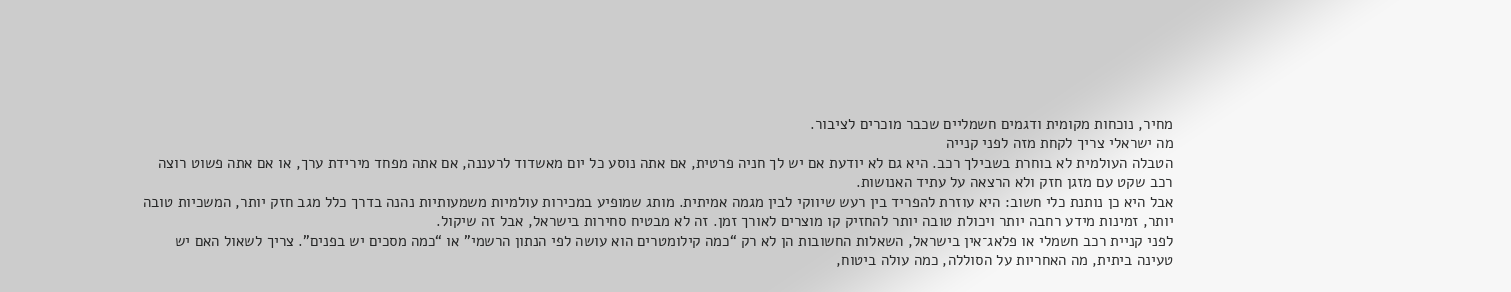מחיר, נוכחות מקומית ודגמים חשמליים שכבר מוכרים לציבור.
מה ישראלי צריך לקחת מזה לפני קנייה
הטבלה העולמית לא בוחרת בשבילך רכב. היא גם לא יודעת אם יש לך חניה פרטית, אם אתה נוסע כל יום מאשדוד לרעננה, אם אתה מפחד מירידת ערך, או אם אתה פשוט רוצה רכב שקט עם מזגן חזק ולא הרצאה על עתיד האנושות.
אבל היא כן נותנת כלי חשוב: היא עוזרת להפריד בין רעש שיווקי לבין מגמה אמיתית. מותג שמופיע במכירות עולמיות משמעותיות נהנה בדרך כלל מגב חזק יותר, המשכיות טובה יותר, זמינות מידע רחבה יותר ויכולת טובה יותר להחזיק קו מוצרים לאורך זמן. זה לא מבטיח סחירות בישראל, אבל זה שיקול.
לפני קניית רכב חשמלי או פלאג־אין בישראל, השאלות החשובות הן לא רק “כמה קילומטרים הוא עושה לפי הנתון הרשמי” או “כמה מסכים יש בפנים”. צריך לשאול האם יש טעינה ביתית, מה האחריות על הסוללה, כמה עולה ביטוח,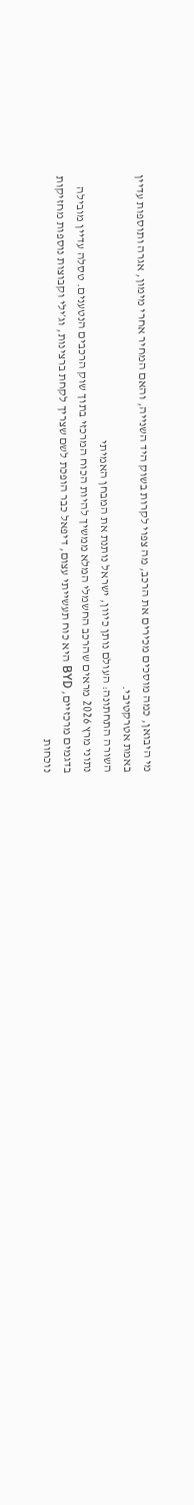מי היבואן, כמה מוסכים מכירים את הרכב, מה צפוי לקרות בשוק היד השנייה, והאם המחיר אחרי מימון, אגרה ותוספות עדיין באמת אטרקטיבי.
השורה התחתונה: העולם נותן כיוון, ישראל נותנת את המבחן האמיתי
נתוני מרץ 2026 מראים שהרכב החשמלי המלא ממשיך להיות הכוח המרכזי בתוך שוק הרכבים הנטענים. טסלה עדיין מובילה בדגמים מרכזיים, BYD היא כוח תעשייתי עצום, דיפאל כבר הופכת לשם שצריך לקחת ברצינות, וג׳ילי וקבוצות נוספות מחזיקות נוכחות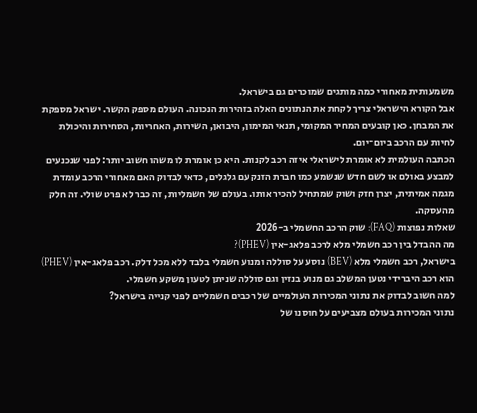משמעותית מאחורי כמה מותגים שמוכרים גם בישראל.
אבל הקורא הישראלי צריך לקחת את הנתונים האלה בזהירות הנכונה. העולם מספק הקשר. ישראל מספקת את המבחן. כאן קובעים המחיר המקומי, תנאי המימון, היבואן, השירות, האחריות, הסחירות והיכולת לחיות עם הרכב ביום־יום.
הכתבה העולמית לא אומרת לישראלי איזה רכב לקנות. היא כן אומרת לו משהו חשוב יותר: לפני שנכנעים למבצע באולם או לשם חדש שנשמע כמו חברת הזנק עם גלגלים, כדאי לבדוק האם מאחורי הרכב עומדת מגמה אמיתית, יצרן חזק ושוק שמתחיל להכיר אותו. בעולם של חשמליות, זה כבר לא פרט שולי. זה חלק מהעסקה.
שאלות נפוצות (FAQ): שוק הרכב החשמלי ב-2026
מה ההבדל בין רכב חשמלי מלא לרכב פלאג-אין (PHEV)?
בישראל, רכב חשמלי מלא (BEV) נוסע על סוללה ומנוע חשמלי בלבד ללא מכל דלק. רכב פלאג-אין (PHEV) הוא רכב היברידי נטען המשלב גם מנוע בנזין וגם סוללה שניתן לטעון משקע חשמלי.
למה חשוב לבדוק את נתוני המכירות העולמיים של רכבים חשמליים לפני קנייה בישראל?
נתוני המכירות בעולם מצביעים על חוסנו של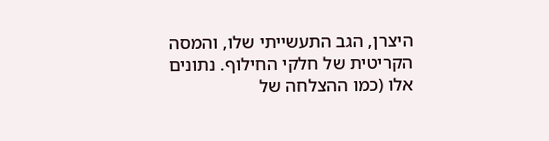היצרן, הגב התעשייתי שלו, והמסה הקריטית של חלקי החילוף. נתונים אלו (כמו ההצלחה של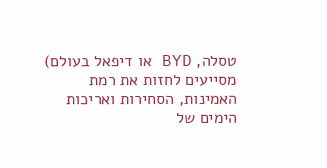טסלה, BYD או דיפאל בעולם) מסייעים לחזות את רמת האמינות, הסחירות ואריכות הימים של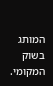המותג בשוק המקומי.